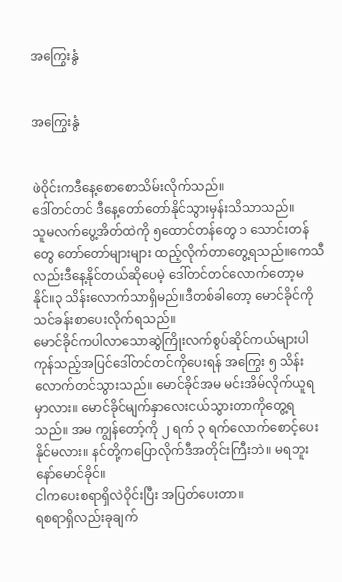အကြွေးနွံ


အကြွေးနွံ


ဖဲဝိုင်းကဒီနေ့စောစောသိမ်းလိုက်သည်။
ဒေါ်တင်တင် ဒီနေ့တော်တော်နိုင်သွားမှန်းသိသာသည်။
သူမလက်ပွေ့အိတ်ထဲကို ၅ထောင်တန်တွေ ၁ သောင်းတန်တွေ တော်တော်များများ ထည့်လိုက်တာတွေ့ရသည်။ကေသီလည်းဒီနေ့နိုင်တယ်ဆိုပေမဲ့ ဒေါ်တင်တင်လောက်တော့မနိုင်။၃ သိန်းလောက်သာရှိမည်။ဒီတစ်ခါတော့ မောင်ခိုင်ကိုသင်ခန်းစာပေးလိုက်ရသည်။
မောင်ခိုင်ကပါလာသောဆွဲကြိုးလက်စွပ်ဆိုင်ကယ်များပါ ကုန်သည့်အပြင်ဒေါ်တင်တင်ကိုပေးရန် အကြွေး ၅ သိန်းလောက်တင်သွားသည်။ မောင်ခိုင်အမ မင်းအိမ်လိုက်ယူရမှာလား။ မောင်ခိုင်မျက်နှာလေးငယ်သွားတာကိုတွေ့ရသည်။ အမ ကျွန်တော့်ကို ၂ ရက် ၃ ရက်လောက်စောင့်ပေးနိုင်မလား။ နင်တို့ကပြောလိုက်ဒီအတိုင်းကြီးဘဲ။ မရဘူးနော်မောင်ခိုင်။
ငါကပေးစရာရှိလဲဝိုင်းပြီး အပြတ်ပေးတာ။
ရစရာရှိလည်းခုချက်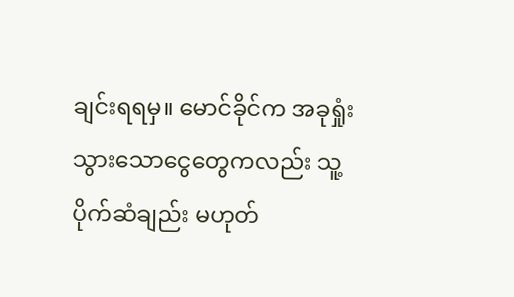ချင်းရရမှ။ မောင်ခိုင်က အခုရှုံးသွားသောငွေတွေကလည်း သူ့ပိုက်ဆံချည်း မဟုတ်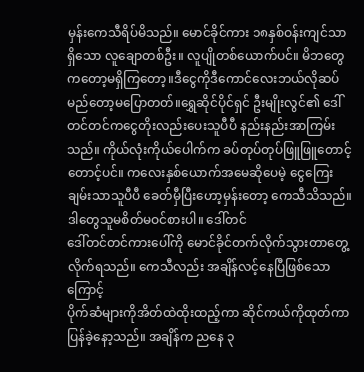မှန်းကေသီရိပ်မိသည်။ မောင်ခိုင်ကား ၁၈နှစ်ဝန်းကျင်သာရှိသော လူချောတစ်ဦး။ လူပျိုတစ်ယောက်ပင်။ မိဘတွေကတော့မရှိကြတော့။ဒီငွေကိုဒီကောင်လေးဘယ်လိုဆပ်မည်တော့မပြောတတ်။ရွှေဆိုင်ပိုင်ရှင် ဦးမျိုးလွင်၏ ဒေါ်တင်တင်ကငွေတိုးလည်းပေးသူပီပီ နည်းနည်းအာကြမ်းသည်။ ကိုယ်လုံးကိုယ်ပေါက်က ခပ်တုပ်တုပ်ဖြူဖြူတောင့်တောင့်ပင်။ ကလေးနှစ်ယောက်အမေဆိုပေမဲ့ ငွေကြေးချမ်းသာသူပီပီ ခေတ်မှီပြီးဟော့မှန်းတော့ ကေသီသိသည်။ဒါတွေသူမစိတ်မဝင်စားပါ။ ဒေါ်တင်
ဒေါ်တင်တင်ကားပေါ်ကို မောင်ခိုင်တက်လိုက်သွားတာတွေ့လိုက်ရသည်။ ကေသီလည်း အချိန်လင့်နေပြီဖြစ်သောကြောင့်
ပိုက်ဆံများကိုအိတ်ထဲထိုးထည့်ကာ ဆိုင်ကယ်ကိုထုတ်ကာ ပြန်ခဲ့နော့သည်။ အချိန်က ညနေ ၃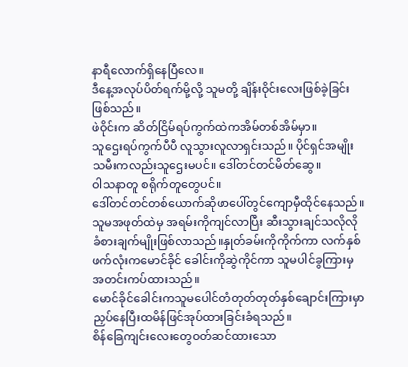နာရီလောက်ရှိနေပြီလေ။
ဒီနေ့အလုပ်ပိတ်ရက်မို့လို့ သူမတို့ ချိန်းဝိုင်းလေးဖြစ်ခဲ့ခြင်းဖြစ်သည်။
ဖဲဝိုင်းက ဆိတ်ငြိမ်ရပ်ကွက်ထဲကအိမ်တစ်အိမ်မှာ။
သူဌေးရပ်ကွက်ပီပီ လူသွားလူလာရှင်းသည်။ ပိုင်ရှင်အမျိုးသမီးကလည်းသူဌေးမပင်။ ဒေါ်တင်တင်မိတ်ဆွေ။
ဝါသနာတူ စရိုက်တူတွေပင်။
ဒေါ်တင်တင်တစ်ယောက်ဆိုဖာပေါ်တွင်ကျောမှီထိုင်နေသည်။
သူမအဖုတ်ထဲမှ အရမ်းကိုကျင်လာပြီး ဆီးသွားချင်သလိုလိုခံစားချက်မျိုးဖြစ်လာသည်။နှုတ်ခမ်းကိုကိုက်ကာ လက်နှစ်ဖက်လုံးကမောင်ခိုင် ခေါင်းကိုဆွဲကိုင်ကာ သူမပါင်ခွကြားမှအတင်းကပ်ထားသည်။
မောင်ခိုင်ခေါင်းကသူမပေါင်တံတုတ်တုတ်နှစ်ချောင်းကြားမှာညှပ်နေပြီးထမိန်ဖြင်အုပ်ထားခြင်းခံရသည်။
စိန်ခြေကျင်းလေးတွေဝတ်ဆင်ထားသော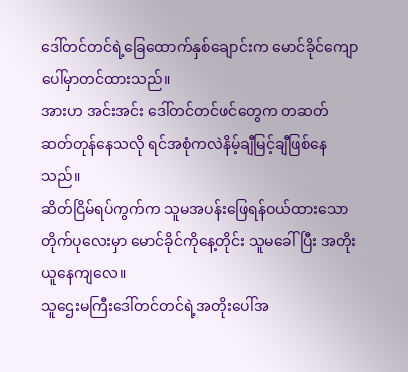ဒေါ်တင်တင်ရဲ့ခြေထောက်နှစ်ချောင်းက မောင်ခိုင်ကျောပေါ်မှာတင်ထားသည်။
အားဟ အင်းအင်း ဒေါ်တင်တင်ဖင်တွေက တဆတ်ဆတ်တုန်နေသလို ရင်အစုံကလဲနိမ့်ချီမြင့်ချီဖြစ်နေသည်။
ဆိတ်ငြိမ်ရပ်ကွက်က သူမအပန်းဖြေရန်ဝယ်ထားသော တိုက်ပုလေးမှာ မောင်ခိုင်ကိုနေ့တိုင်း သူမခေါ်ပြီး အတိုးယူနေကျလေ။
သူဌေးမကြီးဒေါ်တင်တင်ရဲ့အတိုးပေါ်အ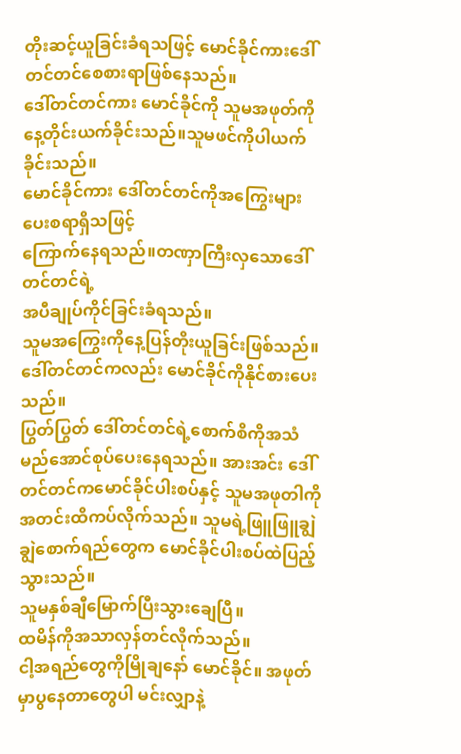တိုးဆင့်ယူခြင်းခံရသဖြင့် မောင်ခိုင်ကားဒေါ်တင်တင်စေစားရာဖြစ်နေသည်။
ဒေါ်တင်တင်ကား မောင်ခိုင်ကို သူမအဖုတ်ကိုနေ့တိုင်းယက်ခိုင်းသည်။သူမဖင်ကိုပါယက်ခိုင်းသည်။
မောင်ခိုင်ကား ဒေါ်တင်တင်ကိုအကြွေးများပေးစရာရှိသဖြင့်
ကြောက်နေရသည်။တဏှာကြီးလှသောဒေါ်တင်တင်ရဲ့
အပီချုပ်ကိုင်ခြင်းခံရသည်။
သူမအကြွေးကိုနေ့ပြန်တိုးယူခြင်းဖြစ်သည်။ဒေါ်တင်တင်ကလည်း မောင်ခိုင်ကိုနိုင်စားပေးသည်။
ပြွတ်ပြွတ် ဒေါ်တင်တင်ရဲ့စောက်စိကိုအသံမည်အောင်စုပ်ပေးနေရသည်။ အားအင်း ဒေါ်တင်တင်ကမောင်ခိုင်ပါးစပ်နှင့် သူမအဖုတါကိုအတင်းထိကပ်လိုက်သည်။ သူမရဲ့ဖြူဖြူချွဲချွဲစောက်ရည်တွေက မောင်ခိုင်ပါးစပ်ထဲပြည့်သွားသည်။
သူမနှစ်ချီမြောက်ပြီးသွားချေပြီ။
ထမိန်ကိုအသာလှန်တင်လိုက်သည်။
ငါ့အရည်တွေကိုမြိုချနော် မောင်ခိုင်။ အဖုတ်မှာပွနေတာတွေပါ မင်းလျှာနဲ့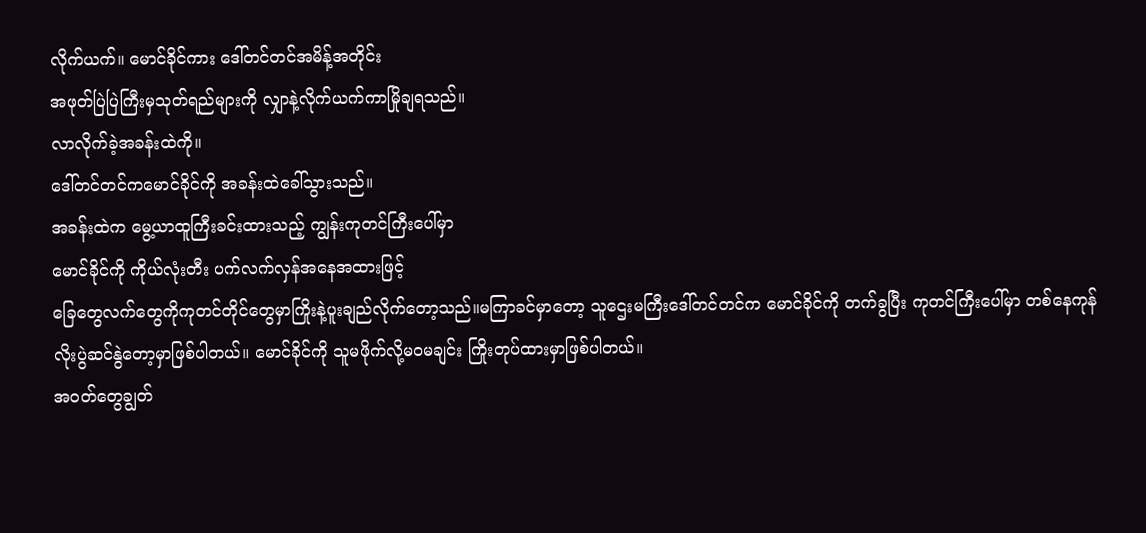လိုက်ယက်။ မောင်ခိုင်ကား ဒေါ်တင်တင်အမိန့်အတိုင်း
အဖုတ်ပြဲပြဲကြီးမှသုတ်ရည်များကို လျှာနဲ့လိုက်ယက်ကာမြိုချရသည်။
လာလိုက်ခဲ့အခန်းထဲကို။
ဒေါ်တင်တင်ကမောင်ခိုင်ကို အခန်းထဲခေါ်သွားသည်။
အခန်းထဲက မွေ့ယာထူကြီးခင်းထားသည့် ကျွန်းကုတင်ကြီးပေါ်မှာ
မောင်ခိုင်ကို ကိုယ်လုံးတီး ပက်လက်လှန်အနေအထားဖြင့်
ခြေတွေလက်တွေကိုကုတင်တိုင်တွေမှာကြိုးနဲ့ပူးချည်လိုက်တော့သည်။မကြာခင်မှာတော့ သူဌေးမကြီးဒေါ်တင်တင်က မောင်ခိုင်ကို တက်ခွပြီး ကုတင်ကြီးပေါ်မှာ တစ်နေကုန်လိုးပွဲဆင်နွဲတော့မှာဖြစ်ပါတယ်။ မောင်ခိုင်ကို သူမဖိုက်လို့မဝမချင်း ကြိုးတုပ်ထားမှာဖြစ်ပါတယ်။
အဝတ်တွေချွတ်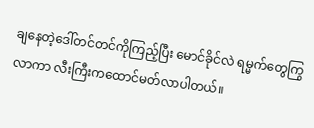ချနေတဲ့ဒေါ်တင်တင်ကိုကြည့်ပြီး မောင်ခိုင်လဲ ရမ္မက်တွေကြွလာကာ လီးကြီးကထောင်မတ်လာပါတယ်။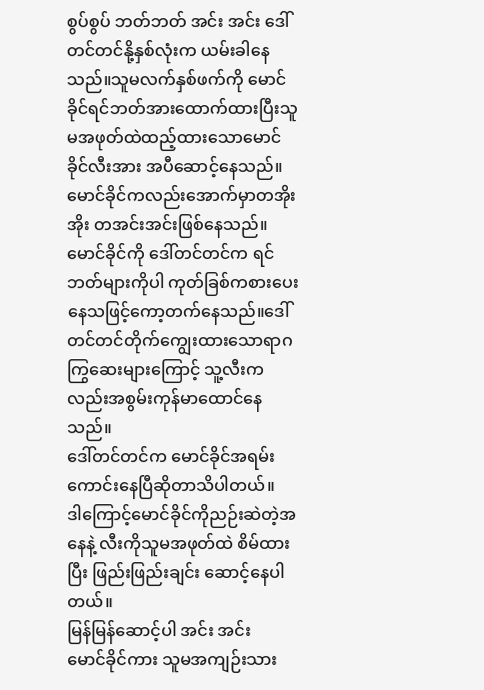စွပ်စွပ် ဘတ်ဘတ် အင်း အင်း ဒေါ်တင်တင်နို့နှစ်လုံးက ယမ်းခါနေသည်။သူမလက်နှစ်ဖက်ကို မောင်ခိုင်ရင်ဘတ်အားထောက်ထားပြီးသူမအဖုတ်ထဲထည့်ထားသောမောင်ခိုင်လီးအား အပီဆောင့်နေသည်။
မောင်ခိုင်ကလည်းအောက်မှာတအိုးအိုး တအင်းအင်းဖြစ်နေသည်။
မောင်ခိုင်ကို ဒေါ်တင်တင်က ရင်ဘတ်များကိုပါ ကုတ်ခြစ်ကစားပေးနေသဖြင့်ကော့တက်နေသည်။ဒေါ်တင်တင်တိုက်ကျွေးထားသောရာဂကြွဆေးများကြောင့် သူ့လီးကလည်းအစွမ်းကုန်မာထောင်နေသည်။
ဒေါ်တင်တင်က မောင်ခိုင်အရမ်းကောင်းနေပြီဆိုတာသိပါတယ်။
ဒါကြောင့်မောင်ခိုင်ကိုညဉ်းဆဲတဲ့အနေနဲ့ လီးကိုသူမအဖုတ်ထဲ စိမ်ထားပြီး ဖြည်းဖြည်းချင်း ဆောင့်နေပါတယ်။
မြန်မြန်ဆောင့်ပါ အင်း အင်း
မောင်ခိုင်ကား သူမအကျဉ်းသား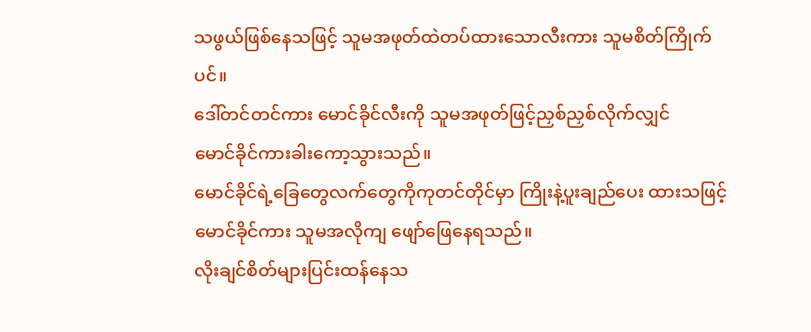သဖွယ်ဖြစ်နေသဖြင့် သူမအဖုတ်ထဲတပ်ထားသောလီးကား သူမစိတ်ကြိုက်ပင်။
ဒေါ်တင်တင်ကား မောင်ခိုင်လီးကို သူမအဖုတ်ဖြင့်ညှစ်ညှစ်လိုက်လျှင်
မောင်ခိုင်ကားခါးကော့သွားသည်။
မောင်ခိုင်ရဲ့ခြေတွေလက်တွေကိုကုတင်တိုင်မှာ ကြိုးနဲ့ပူးချည်ပေး ထားသဖြင့် မောင်ခိုင်ကား သူမအလိုကျ ဖျော်ဖြေနေရသည်။
လိုးချင်စိတ်များပြင်းထန်နေသ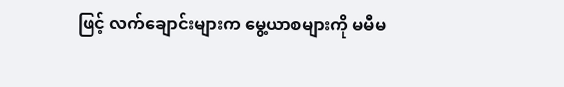ဖြင့် လက်ချောင်းများက မွေ့ယာစများကို မမီမ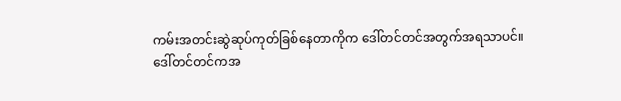ကမ်းအတင်းဆွဲဆုပ်ကုတ်ခြစ်နေတာကိုက ဒေါ်တင်တင်အတွက်အရသာပင်။
ဒေါ်တင်တင်ကအ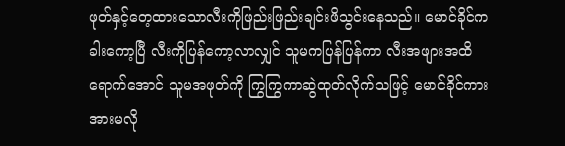ဖုတ်နှင့်တေ့ထားသောလီးကိုဖြည်းဖြည်းချင်းဖိသွင်းနေသည်။ မောင်ခိုင်ကခါးကော့ပြီ လီးကိုပြန်ကော့လာလျှင် သူမကပြန်ပြန်ကာ လီးအဖျားအထိရောက်အောင် သူမအဖုတ်ကို ကြွကြွကာဆွဲထုတ်လိုက်သဖြင့် မောင်ခိုင်ကားအားမလို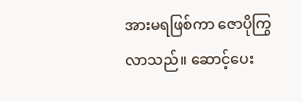အားမရဖြစ်ကာ ဇောပိုကြွလာသည်။ ဆောင့်ပေး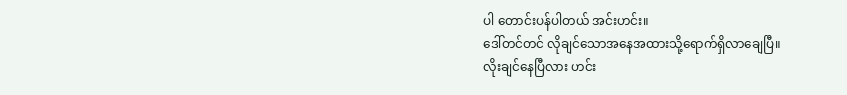ပါ တောင်းပန်ပါတယ် အင်းဟင်း။
ဒေါ်တင်တင် လိုချင်သောအနေအထားသို့ရောက်ရှိလာချေပြီ။
လိုးချင်နေပြီလား ဟင်း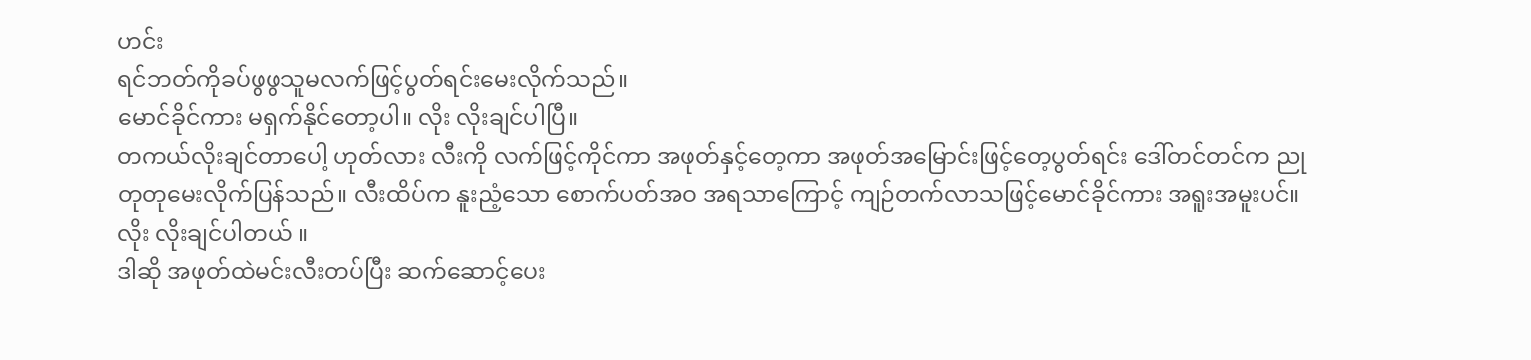ဟင်း
ရင်ဘတ်ကိုခပ်ဖွဖွသူမလက်ဖြင့်ပွတ်ရင်းမေးလိုက်သည်။
မောင်ခိုင်ကား မရှက်နိုင်တော့ပါ။ လိုး လိုးချင်ပါပြီ။
တကယ်လိုးချင်တာပေါ့ ဟုတ်လား လီးကို လက်ဖြင့်ကိုင်ကာ အဖုတ်နှင့်တေ့ကာ အဖုတ်အမြောင်းဖြင့်တေ့ပွတ်ရင်း ဒေါ်တင်တင်က ညုတုတုမေးလိုက်ပြန်သည်။ လီးထိပ်က နူးညံ့သော စောက်ပတ်အဝ အရသာကြောင့် ကျဉ်တက်လာသဖြင့်မောင်ခိုင်ကား အရူးအမူးပင်။
လိုး လိုးချင်ပါတယ် ။
ဒါဆို အဖုတ်ထဲမင်းလီးတပ်ပြီး ဆက်ဆောင့်ပေး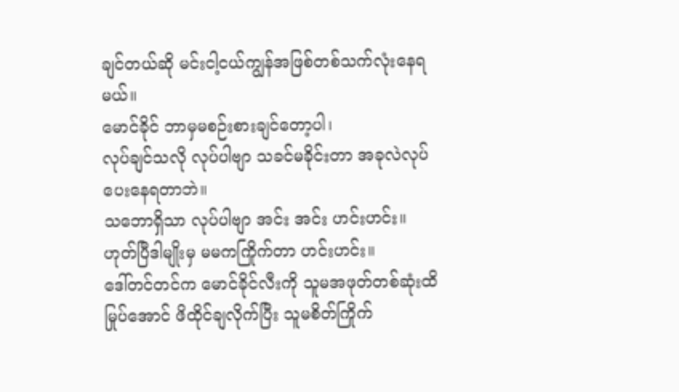ချင်တယ်ဆို မင်းငါ့ငယ်ကျွန်အဖြစ်တစ်သက်လုံးနေရမယ်။
မောင်ခိုင် ဘာမှမစဉ်းစားချင်တော့ပါ၊
လုပ်ချင်သလို လုပ်ပါဗျာ သခင်မခိုင်းတာ အခုလဲလုပ်ပေးနေရတာဘဲ။
သဘောရှိသာ လုပ်ပါဗျာ အင်း အင်း ဟင်းဟင်း။
ဟုတ်ပြီဒါမျိုးမှ မမကကြိုက်တာ ဟင်းဟင်း။
ဒေါ်တင်တင်က မောင်ခိုင်လီးကို သူမအဖုတ်တစ်ဆုံးထိမြုပ်အောင် ဖိထိုင်ချလိုက်ပြီး သူမစိတ်ကြိုက်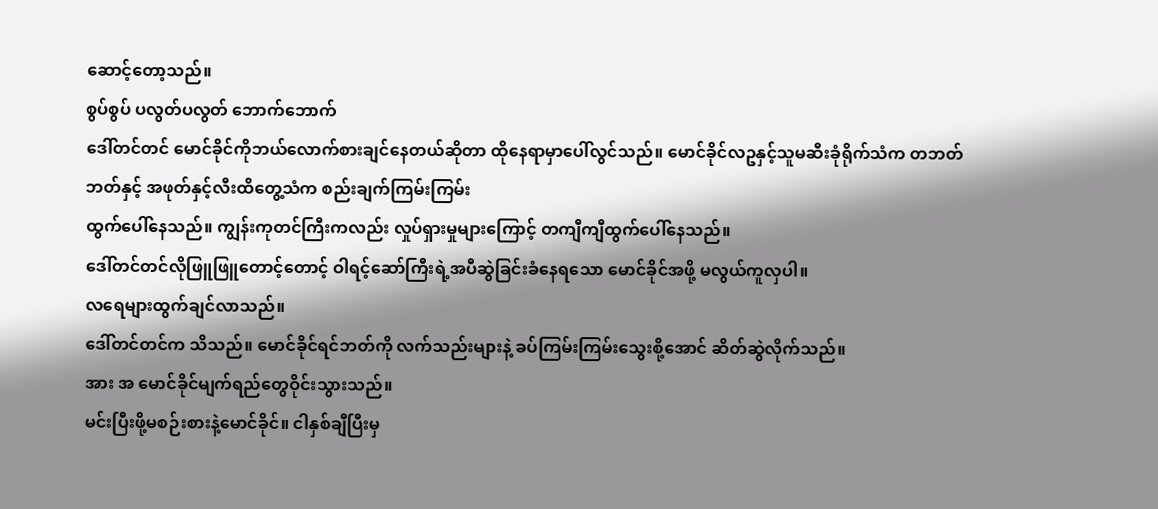ဆောင့်တော့သည်။
စွပ်စွပ် ပလွတ်ပလွတ် ဘောက်ဘောက်
ဒေါ်တင်တင် မောင်ခိုင်ကိုဘယ်လောက်စားချင်နေတယ်ဆိုတာ ထိုနေရာမှာပေါ်လွင်သည်။ မောင်ခိုင်လဥနှင့်သူမဆီးခုံရိုက်သံက တဘတ်ဘတ်နှင့် အဖုတ်နှင့်လီးထိတွေ့သံက စည်းချက်ကြမ်းကြမ်း
ထွက်ပေါ်နေသည်။ ကျွန်းကုတင်ကြီးကလည်း လှုပ်ရှားမှုများကြောင့် တကျီကျီထွက်ပေါ်နေသည်။
ဒေါ်တင်တင်လိုဖြူဖြူတောင့်တောင့် ဝါရင့်ဆော်ကြီးရဲ့အပီဆွဲခြင်းခံနေရသော မောင်ခိုင်အဖို့ မလွယ်ကူလှပါ။
လရေများထွက်ချင်လာသည်။
ဒေါ်တင်တင်က သိသည်။ မောင်ခိုင်ရင်ဘတ်ကို လက်သည်းများနဲ့ ခပ်ကြမ်းကြမ်းသွေးစို့အောင် ဆိတ်ဆွဲလိုက်သည်။
အား အ မောင်ခိုင်မျက်ရည်တွေဝိုင်းသွားသည်။
မင်းပြီးဖို့မစဉ်းစားနဲ့မောင်ခိုင်။ ငါနှစ်ချီပြီးမှ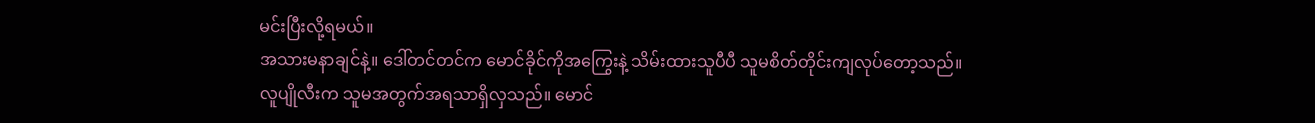မင်းပြီးလို့ရမယ်။
အသားမနာချင်နဲ့။ ဒေါ်တင်တင်က မောင်ခိုင်ကိုအကြွေးနဲ့ သိမ်းထားသူပီပီ သူမစိတ်တိုင်းကျလုပ်တော့သည်။
လူပျိုလီးက သူမအတွက်အရသာရှိလှသည်။ မောင်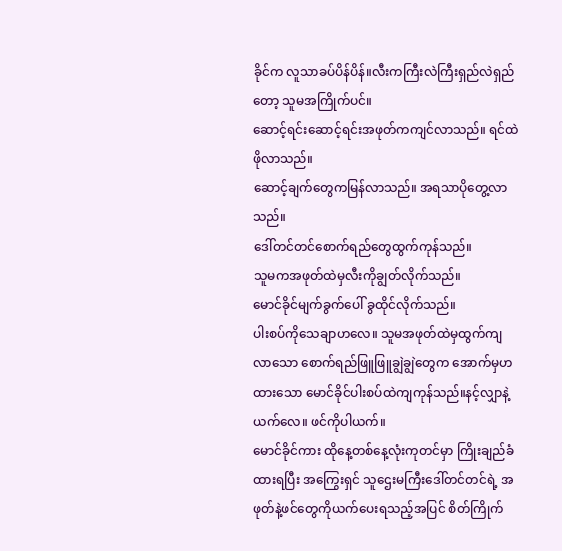ခိုင်က လူသာခပ်ပိန်ပိန်။လီးကကြီးလဲကြီးရှည်လဲရှည်တော့ သူမအကြိုက်ပင်။
ဆောင့်ရင်းဆောင့်ရင်းအဖုတ်ကကျင်လာသည်။ ရင်ထဲဖိုလာသည်။
ဆောင့်ချက်တွေကမြန်လာသည်။ အရသာပိုတွေ့လာသည်။
ဒေါ်တင်တင်စောက်ရည်တွေထွက်ကုန်သည်။
သူမကအဖုတ်ထဲမှလီးကိုချွတ်လိုက်သည်။
မောင်ခိုင်မျက်ခွက်ပေါ် ခွထိုင်လိုက်သည်။
ပါးစပ်ကိုသေချာဟလေ။ သူမအဖုတ်ထဲမှထွက်ကျလာသော စောက်ရည်ဖြူဖြူချွဲချွဲတွေက အောက်မှဟထားသော မောင်ခိုင်ပါးစပ်ထဲကျကုန်သည်။နင့်လျှာနဲ့ယက်လေ။ ဖင်ကိုပါယက်။
မောင်ခိုင်ကား ထိုနေ့တစ်နေ့လုံးကုတင်မှာ ကြိုးချည်ခံထားရပြီး အကြွေးရှင် သူဌေးမကြီးဒေါ်တင်တင်ရဲ့ အဖုတ်နဲ့ဖင်တွေကိုယက်ပေးရသည့်အပြင် စိတ်ကြိုက်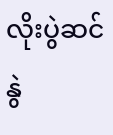လိုးပွဲဆင်နွဲ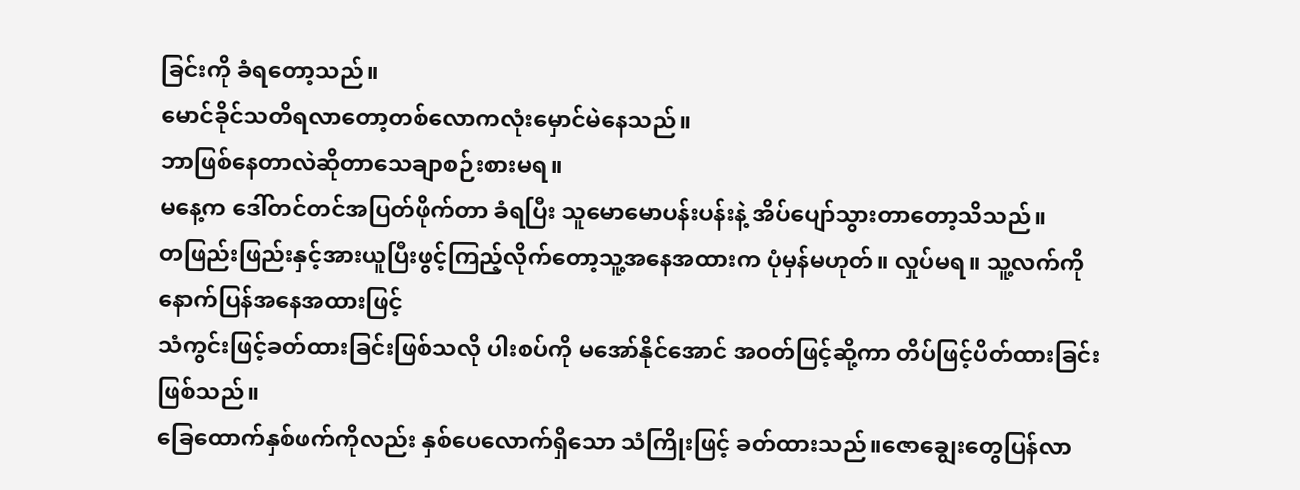ခြင်းကို ခံရတော့သည်။
မောင်ခိုင်သတိရလာတော့တစ်လောကလုံးမှောင်မဲနေသည်။
ဘာဖြစ်နေတာလဲဆိုတာသေချာစဉ်းစားမရ။
မနေ့က ဒေါ်တင်တင်အပြတ်ဖိုက်တာ ခံရပြီး သူမောမောပန်းပန်းနဲ့ အိပ်ပျော်သွားတာတော့သိသည်။
တဖြည်းဖြည်းနှင့်အားယူပြီးဖွင့်ကြည့်လိုက်တော့သူ့အနေအထားက ပုံမှန်မဟုတ်။ လှုပ်မရ။ သူ့လက်ကိုနောက်ပြန်အနေအထားဖြင့်
သံကွင်းဖြင့်ခတ်ထားခြင်းဖြစ်သလို ပါးစပ်ကို မအော်နိုင်အောင် အဝတ်ဖြင့်ဆို့ကာ တိပ်ဖြင့်ပိတ်ထားခြင်းဖြစ်သည်။
ခြေထောက်နှစ်ဖက်ကိုလည်း နှစ်ပေလောက်ရှိသော သံကြိုးဖြင့် ခတ်ထားသည်။ဇောချွေးတွေပြန်လာ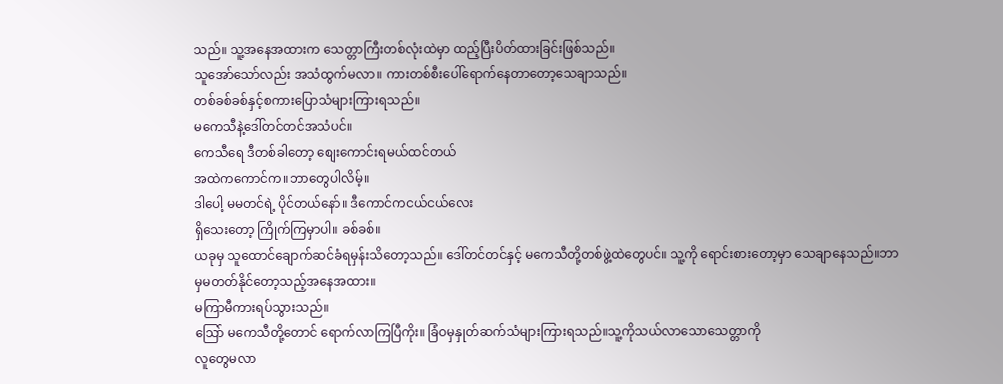သည်။ သူ့အနေအထားက သေတ္တာကြီးတစ်လုံးထဲမှာ ထည့်ပြီးပိတ်ထားခြင်းဖြစ်သည်။
သူအော်သော်လည်း အသံထွက်မလာ။ ကားတစ်စီးပေါ်ရောက်နေတာတော့သေချာသည်။
တစ်ခစ်ခစ်နှင့်စကားပြောသံများကြားရသည်။
မကေသီနဲ့ဒေါ်တင်တင်အသံပင်။
ကေသီရေ ဒီတစ်ခါတော့ စျေးကောင်းရမယ်ထင်တယ်
အထဲကကောင်က။ဘာတွေပါလိမ့်။
ဒါပေါ့ မမတင်ရဲ့ ပိုင်တယ်နော်။ ဒီကောင်ကငယ်ငယ်လေး
ရှိသေးတော့ ကြိုက်ကြမှာပါ။ ခစ်ခစ်။
ယခုမှ သူထောင်ချောက်ဆင်ခံရမှန်းသိတော့သည်။ ဒေါ်တင်တင်နှင့် မကေသီတို့တစ်ဖွဲ့ထဲတွေပင်။ သူ့ကို ရောင်းစားတော့မှာ သေချာနေသည်။ဘာမှမတတ်နိုင်တော့သည့်အနေအထား။
မကြာမီကားရပ်သွားသည်။
သြော် မကေသီတို့တောင် ရောက်လာကြပြီကိုး။ ခြံဝမှနှုတ်ဆက်သံများကြားရသည်။သူ့ကိုသယ်လာသောသေတ္တာကို
လူတွေမလာ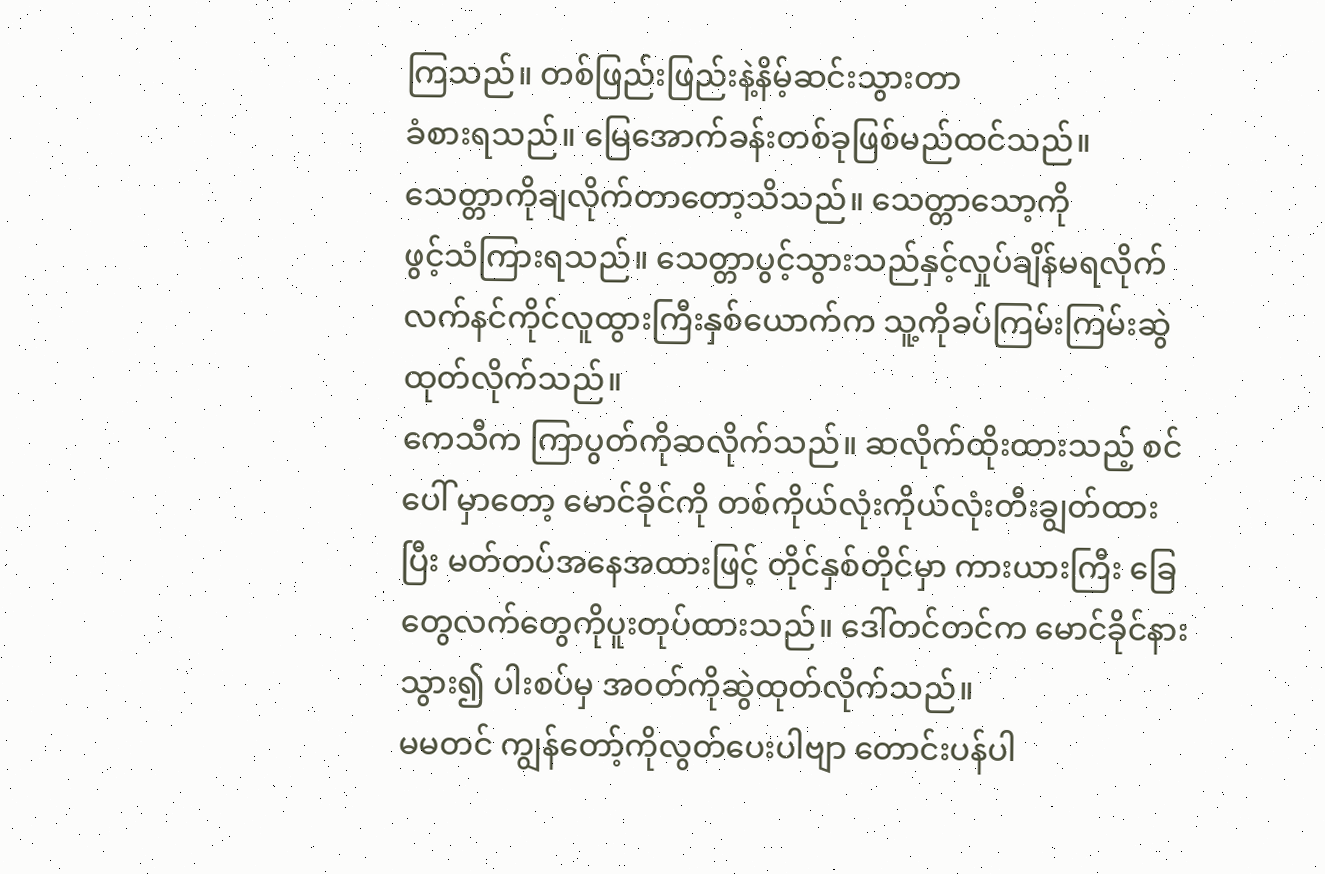ကြသည်။ တစ်ဖြည်းဖြည်းနဲ့နိမ့်ဆင်းသွားတာ
ခံစားရသည်။ မြေအောက်ခန်းတစ်ခုဖြစ်မည်ထင်သည်။
သေတ္တာကိုချလိုက်တာတော့သိသည်။ သေတ္တာသော့ကို
ဖွင့်သံကြားရသည်။ သေတ္တာပွင့်သွားသည်နှင့်လှုပ်ချိန်မရလိုက်
လက်နင်ကိုင်လူထွားကြီးနှစ်ယောက်က သူ့ကိုခပ်ကြမ်းကြမ်းဆွဲထုတ်လိုက်သည်။
ကေသီက ကြာပွတ်ကိုဆလိုက်သည်။ ဆလိုက်ထိုးထားသည့် စင်ပေါ် မှာတော့ မောင်ခိုင်ကို တစ်ကိုယ်လုံးကိုယ်လုံးတီးချွတ်ထားပြီး မတ်တပ်အနေအထားဖြင့် တိုင်နှစ်တိုင်မှာ ကားယားကြီး ခြေတွေလက်တွေကိုပူးတုပ်ထားသည်။ ဒေါ်တင်တင်က မောင်ခိုင်နားသွား၍ ပါးစပ်မှ အဝတ်ကိုဆွဲထုတ်လိုက်သည်။
မမတင် ကျွန်တော့်ကိုလွတ်ပေးပါဗျာ တောင်းပန်ပါ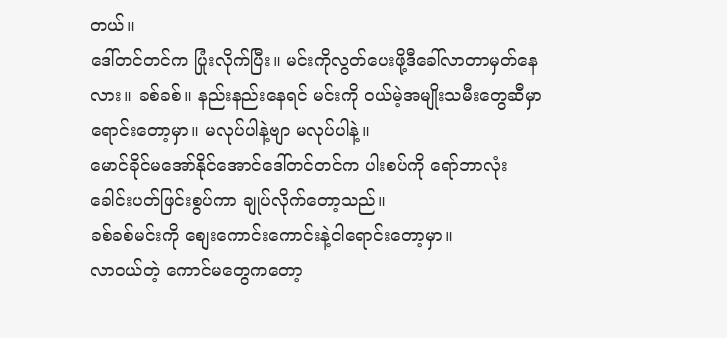တယ်။
ဒေါ်တင်တင်က ပြုံးလိုက်ပြီး။ မင်းကိုလွတ်ပေးဖို့ဒီခေါ်လာတာမှတ်နေလား။ ခစ်ခစ်။ နည်းနည်းနေရင် မင်းကို ဝယ်မဲ့အမျိုးသမီးတွေဆီမှာ ရောင်းတော့မှာ။ မလုပ်ပါနဲ့ဗျာ မလုပ်ပါနဲ့။
မောင်ခိုင်မအော်နိုင်အောင်ဒေါ်တင်တင်က ပါးစပ်ကို ရော်ဘာလုံး ခေါင်းပတ်ဖြင်းစွပ်ကာ ချုပ်လိုက်တော့သည်။
ခစ်ခစ်မင်းကို စျေးကောင်းကောင်းနဲ့ငါရောင်းတော့မှာ။
လာဝယ်တဲ့ ကောင်မတွေကတော့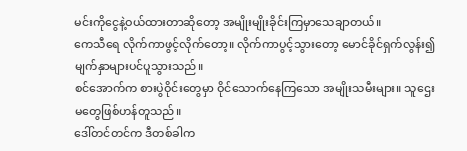မင်းကိုငွေနဲ့ဝယ်ထားတာဆိုတော့ အမျိုးမျိုးခိုင်းကြမှာသေချာတယ်။
ကေသီရေ လိုက်ကာဖွင့်လိုက်တော့။ လိုက်ကာပွင့်သွားတော့ မောင်ခိုင်ရှက်လွန်း၍ မျက်နှာများပင်ပူသွားသည်။
စင်အောက်က စားပွဲဝိုင်းတွေမှာ ဝိုင်သောက်နေကြသော အမျိုးသမီးများ။ သူဌေးမတွေဖြစ်ဟန်တူသည်။
ဒေါ်တင်တင်က ဒီတစ်ခါက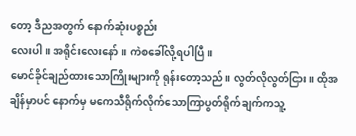တော့ ဒီညအတွက် နောက်ဆုံးပစ္စည်း
လေးပါ။ အရိုင်းလေးနော်။ ကဲစခေါ်လို့ရပါပြီ။
မောင်ခိုင်ချည်ထားသောကြိုးများကို ရုန်းတော့သည်။ လွတ်လိုလွတ်ငြား။ ထိုအချိန်မှာပင် နောက်မှ မကေသီရိုက်လိုက်သောကြာပွတ်ရိုက်ချက်ကသူ့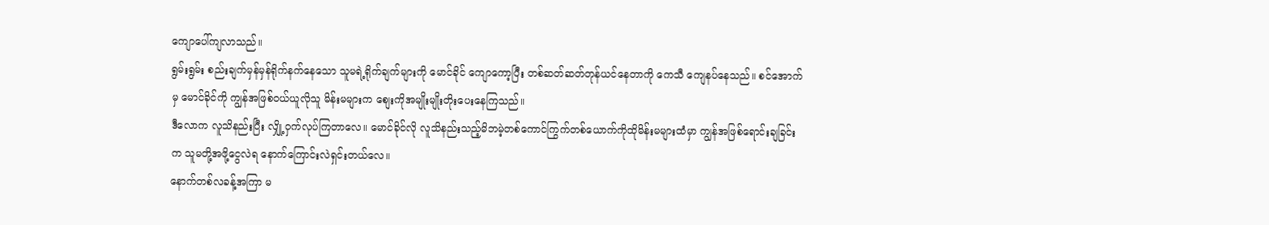ကျောပေါ်ကျလာသည်။
ရွမ်းရွမ်း စည်းချက်မှန်မှန်ရိုက်နက်နေသော သူမရဲ့ရိုက်ချက်များကို မောင်ခိုင် ကျောကော့ပြီး တစ်ဆတ်ဆတ်တုန်ယင်နေတာကို ကေသီ ကျေနပ်နေသည်။ စင်အောက်မှ မောင်ခိုင်ကို ကျွန်အဖြစ်ဝယ်ယူလိုသူ မိန်းမများက စျေးကိုအမျိုးမျိုးတိုးပေးနေကြသည်။
ဒီလောက လူသိနည်းပြီး လျှို့ဝှက်လုပ်ကြတာလေ။ မောင်ခိုင်လို လူသိနည်းသည့်မိဘမဲ့တစ်ကောင်ကြွက်တစ်ယောက်ကိုထိုမိန်းမများထံမှာ ကျွန်အဖြစ်ရောင်းချခြင်းက သူမတို့အဖို့ငွေလဲရ နောက်ကြောင်းလဲရှင်းတယ်လေ။
နောက်တစ်လခန့်အကြာ မ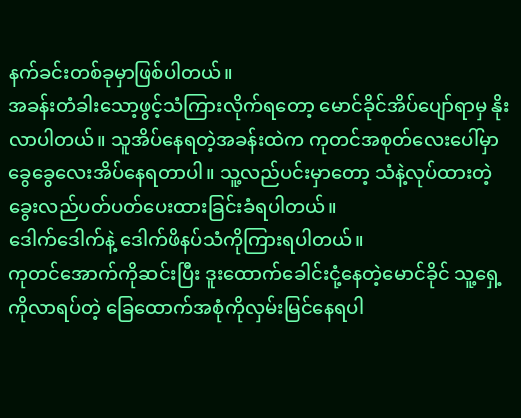နက်ခင်းတစ်ခုမှာဖြစ်ပါတယ်။
အခန်းတံခါးသော့ဖွင့်သံကြားလိုက်ရတော့ မောင်ခိုင်အိပ်ပျော်ရာမှ နိုးလာပါတယ်။ သူအိပ်နေရတဲ့အခန်းထဲက ကုတင်အစုတ်လေးပေါ်မှာ ခွေခွေလေးအိပ်နေရတာပါ။ သူ့လည်ပင်းမှာတော့ သံနဲ့လုပ်ထားတဲ့ခွေးလည်ပတ်ပတ်ပေးထားခြင်းခံရပါတယ်။
ဒေါက်ဒေါက်နဲ့ ဒေါက်ဖိနပ်သံကိုကြားရပါတယ်။
ကုတင်အောက်ကိုဆင်းပြီး ဒူးထောက်ခေါင်းငုံ့နေတဲ့မောင်ခိုင် သူ့ရှေ့ကိုလာရပ်တဲ့ ခြေထောက်အစုံကိုလှမ်းမြင်နေရပါ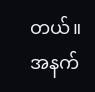တယ်။
အနက်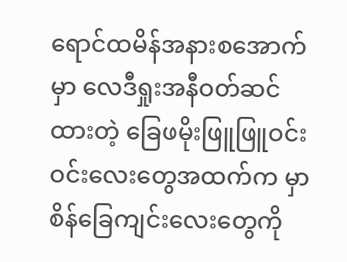ရောင်ထမိန်အနားစအောက်မှာ လေဒီရှုးအနီဝတ်ဆင်ထားတဲ့ ခြေဖမိုးဖြူဖြူဝင်းဝင်းလေးတွေအထက်က မှာ စိန်ခြေကျင်းလေးတွေကို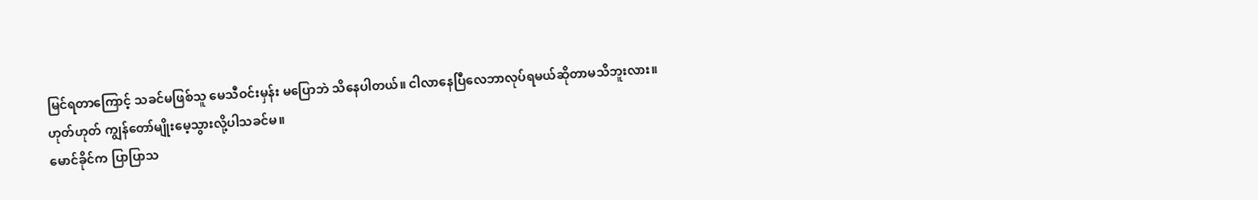မြင်ရတာကြောင့် သခင်မဖြစ်သူ မေသီဝင်းမှန်း မပြောဘဲ သိနေပါတယ်။ ငါလာနေပြီလေဘာလုပ်ရမယ်ဆိုတာမသိဘူးလား။
ဟုတ်ဟုတ် ကျွန်တော်မျိုးမေ့သွားလို့ပါသခင်မ။
မောင်ခိုင်က ပြာပြာသ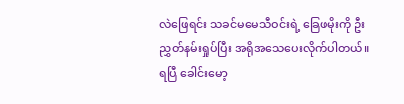လဲဖြေရင်း သခင်မမေသီဝင်းရဲ့ ခြေဖမိုးကို ဦးညွှတ်နမ်းရှုပ်ပြီး အရိုအသေပေးလိုက်ပါတယ်။
ရပြီ ခေါင်းမော့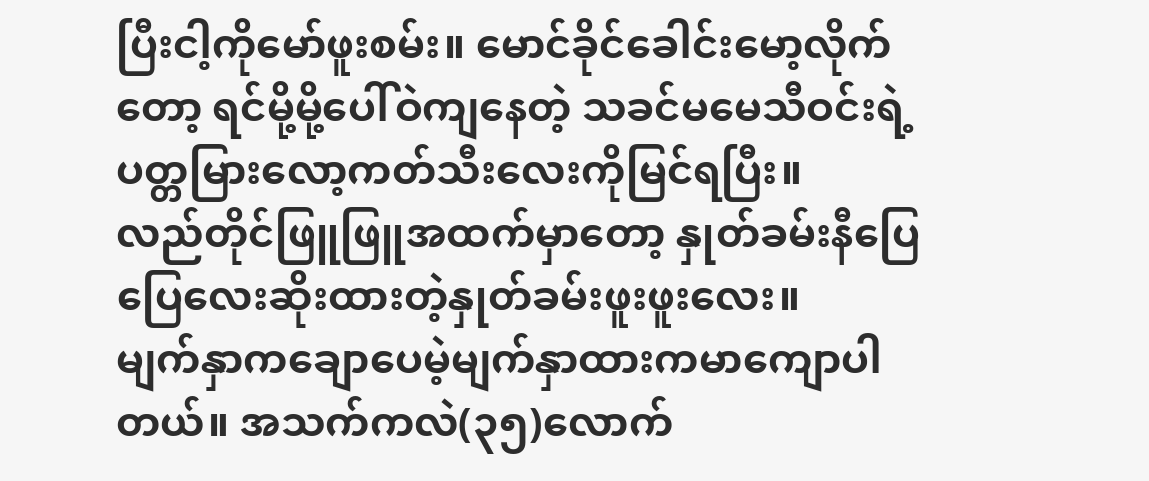ပြီးငါ့ကိုမော်ဖူးစမ်း။ မောင်ခိုင်ခေါင်းမော့လိုက်တော့ ရင်မို့မို့ပေါ်ဝဲကျနေတဲ့ သခင်မမေသီဝင်းရဲ့ ပတ္တမြားလော့ကတ်သီးလေးကိုမြင်ရပြီး။
လည်တိုင်ဖြူဖြူအထက်မှာတော့ နှုတ်ခမ်းနီပြေပြေလေးဆိုးထားတဲ့နှုတ်ခမ်းဖူးဖူးလေး။
မျက်နှာကချောပေမဲ့မျက်နှာထားကမာကျောပါတယ်။ အသက်ကလဲ(၃၅)လောက်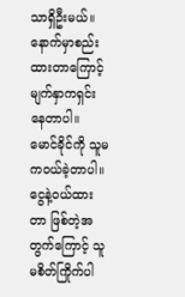သာရှိဦးမယ်။
နောက်မှာစည်းထားတာကြောင့်မျက်နှာကရှင်းနေတာပါ။ မောင်ခိုင်ကို သူမကဝယ်ခဲ့တာပါ။ငွေနဲ့ဝယ်ထားတာ ဖြစ်တဲ့အတွက်ကြောင့် သူမစိတ်ကြိုက်ပါ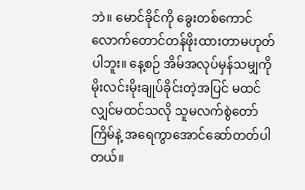ဘဲ။ မောင်ခိုင်ကို ခွေးတစ်ကောင်လောက်တောင်တန်ဖိုးထားတာမဟုတ်ပါဘူး။ နေ့စဉ် အိမ်အလုပ်မှန်သမျှကို မိုးလင်းမိုးချုပ်ခိုင်းတဲ့အပြင် မထင်လျှင်မထင်သလို သူမလက်စွဲတော်ကြိမ်နဲ့ အရေကွာအောင်ဆော်တတ်ပါတယ်။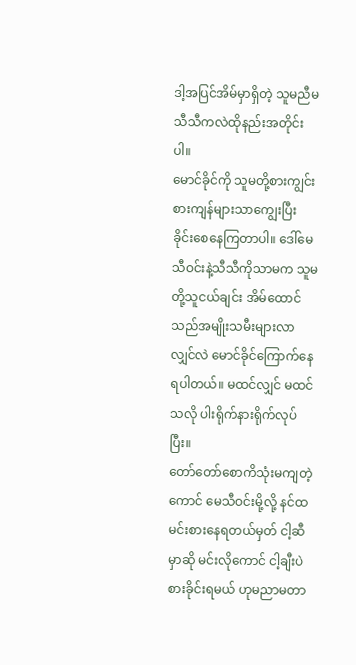ဒါ့အပြင်အိမ်မှာရှိတဲ့ သူမညီမ သီသီကလဲထိုနည်းအတိုင်းပါ။
မောင်ခိုင်ကို သူမတို့စားကျွင်းစားကျန်များသာကျွေးပြီး ခိုင်းစေနေကြတာပါ။ ဒေါ်မေသီဝင်းနဲ့သီသီကိုသာမက သူမတို့သူငယ်ချင်း အိမ်ထောင်သည်အမျိုးသမီးများလာလျှင်လဲ မောင်ခိုင်ကြောက်နေရပါတယ်။ မထင်လျှင် မထင်သလို ပါးရိုက်နားရိုက်လုပ်ပြီး။
တော်တော်စောကိသုံးမကျတဲ့ကောင် မေသီဝင်းမို့လို့ နင်ထမင်းစားနေရတယ်မှတ် ငါ့ဆီမှာဆို မင်းလိုကောင် ငါ့ချီးပဲစားခိုင်းရမယ် ဟုမညာမတာ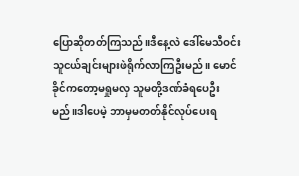ပြောဆိုတတ်ကြသည်။ဒီနေ့လဲ ဒေါ်မေသီဝင်း သူငယ်ချင်းများဖဲရိုက်လာကြဦးမည်။ မောင်ခိုင်ကတော့မရှုမလှ သူမတို့ဒဏ်ခံရပေဦးမည်။ဒါပေမဲ့ ဘာမှမတတ်နိုင်လုပ်ပေးရ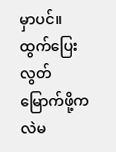မှာပင်။
ထွက်ပြေးလွတ်မြောက်ဖို့ကလဲမ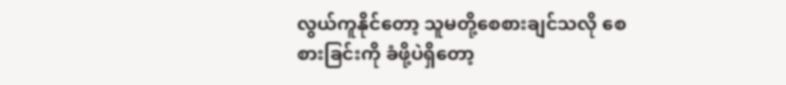လွယ်ကူနိုင်တော့ သူမတို့စေစားချင်သလို စေစားခြင်းကို ခံဖို့ပဲရှိတော့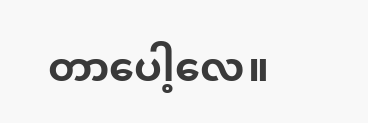တာပေါ့လေ။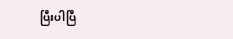ပြီးပါပြီ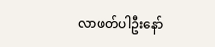လာဖတ်ပါဦးနော်